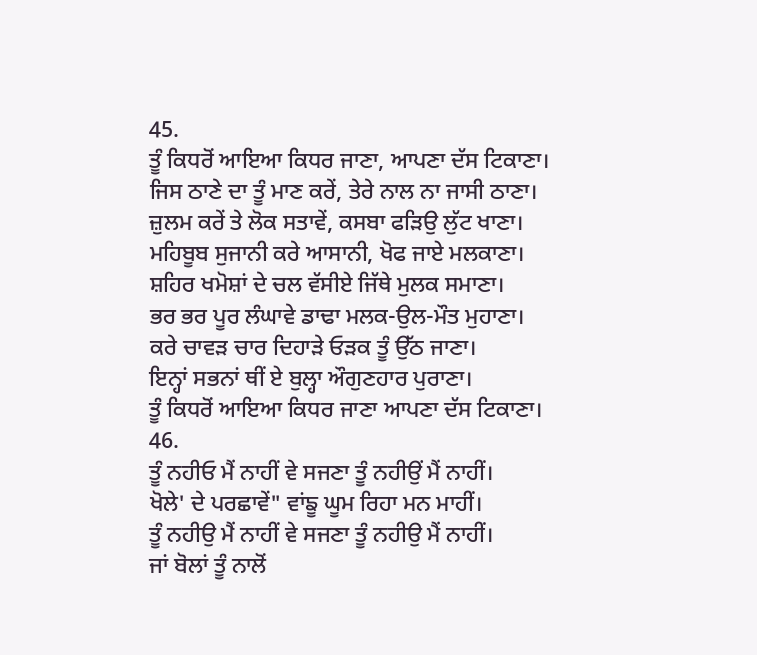45.
ਤੂੰ ਕਿਧਰੋਂ ਆਇਆ ਕਿਧਰ ਜਾਣਾ, ਆਪਣਾ ਦੱਸ ਟਿਕਾਣਾ।
ਜਿਸ ਠਾਣੇ ਦਾ ਤੂੰ ਮਾਣ ਕਰੇਂ, ਤੇਰੇ ਨਾਲ ਨਾ ਜਾਸੀ ਠਾਣਾ।
ਜ਼ੁਲਮ ਕਰੇਂ ਤੇ ਲੋਕ ਸਤਾਵੇਂ, ਕਸਬਾ ਫੜਿਉ ਲੁੱਟ ਖਾਣਾ।
ਮਹਿਬੂਬ ਸੁਜਾਨੀ ਕਰੇ ਆਸਾਨੀ, ਖੋਫ ਜਾਏ ਮਲਕਾਣਾ।
ਸ਼ਹਿਰ ਖਮੋਸ਼ਾਂ ਦੇ ਚਲ ਵੱਸੀਏ ਜਿੱਥੇ ਮੁਲਕ ਸਮਾਣਾ।
ਭਰ ਭਰ ਪੂਰ ਲੰਘਾਵੇ ਡਾਢਾ ਮਲਕ-ਉਲ-ਮੌਤ ਮੁਹਾਣਾ।
ਕਰੇ ਚਾਵੜ ਚਾਰ ਦਿਹਾੜੇ ਓੜਕ ਤੂੰ ਉੱਠ ਜਾਣਾ।
ਇਨ੍ਹਾਂ ਸਭਨਾਂ ਥੀਂ ਏ ਬੁਲ੍ਹਾ ਔਗੁਣਹਾਰ ਪੁਰਾਣਾ।
ਤੂੰ ਕਿਧਰੋਂ ਆਇਆ ਕਿਧਰ ਜਾਣਾ ਆਪਣਾ ਦੱਸ ਟਿਕਾਣਾ।
46.
ਤੂੰ ਨਹੀਓ ਮੈਂ ਨਾਹੀਂ ਵੇ ਸਜਣਾ ਤੂੰ ਨਹੀਉਂ ਮੈਂ ਨਾਹੀਂ।
ਖੋਲੇ' ਦੇ ਪਰਛਾਵੇਂ" ਵਾਂਙੂ ਘੂਮ ਰਿਹਾ ਮਨ ਮਾਹੀਂ।
ਤੂੰ ਨਹੀਉ ਮੈਂ ਨਾਹੀਂ ਵੇ ਸਜਣਾ ਤੂੰ ਨਹੀਉ ਮੈਂ ਨਾਹੀਂ।
ਜਾਂ ਬੋਲਾਂ ਤੂੰ ਨਾਲੋਂ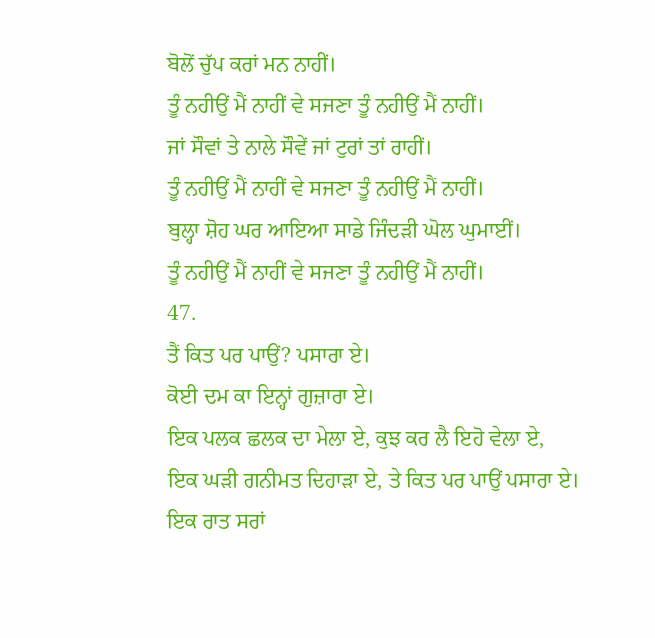ਬੋਲੋਂ ਚੁੱਪ ਕਰਾਂ ਮਨ ਨਾਹੀਂ।
ਤੂੰ ਨਹੀਉਂ ਮੈਂ ਨਾਹੀਂ ਵੇ ਸਜਣਾ ਤੂੰ ਨਹੀਉਂ ਮੈਂ ਨਾਹੀਂ।
ਜਾਂ ਸੌਵਾਂ ਤੇ ਨਾਲੇ ਸੌਵੇਂ ਜਾਂ ਟੁਰਾਂ ਤਾਂ ਰਾਹੀਂ।
ਤੂੰ ਨਹੀਉਂ ਮੈਂ ਨਾਹੀਂ ਵੇ ਸਜਣਾ ਤੂੰ ਨਹੀਉਂ ਮੈਂ ਨਾਹੀਂ।
ਬੁਲ੍ਹਾ ਸ਼ੋਹ ਘਰ ਆਇਆ ਸਾਡੇ ਜਿੰਦੜੀ ਘੋਲ ਘੁਮਾਈਂ।
ਤੂੰ ਨਹੀਉਂ ਮੈਂ ਨਾਹੀਂ ਵੇ ਸਜਣਾ ਤੂੰ ਨਹੀਉਂ ਮੈਂ ਨਾਹੀਂ।
47.
ਤੈਂ ਕਿਤ ਪਰ ਪਾਉਂ? ਪਸਾਰਾ ਏ।
ਕੋਈ ਦਮ ਕਾ ਇਨ੍ਹਾਂ ਗੁਜ਼ਾਰਾ ਏ।
ਇਕ ਪਲਕ ਛਲਕ ਦਾ ਮੇਲਾ ਏ, ਕੁਝ ਕਰ ਲੈ ਇਹੋ ਵੇਲਾ ਏ,
ਇਕ ਘੜੀ ਗਨੀਮਤ ਦਿਹਾੜਾ ਏ, ਤੇ ਕਿਤ ਪਰ ਪਾਉਂ ਪਸਾਰਾ ਏ।
ਇਕ ਰਾਤ ਸਰਾਂ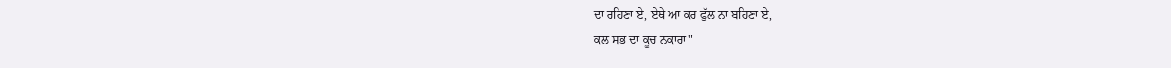ਦਾ ਰਹਿਣਾ ਏ, ਏਥੇ ਆ ਕਰ ਫੁੱਲ ਨਾ ਬਹਿਣਾ ਏ,
ਕਲ ਸਭ ਦਾ ਕੂਚ ਨਕਾਰਾ"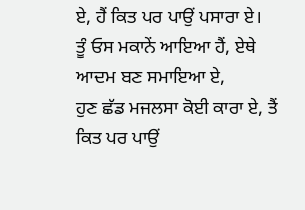ਏ, ਹੈਂ ਕਿਤ ਪਰ ਪਾਉਂ ਪਸਾਰਾ ਏ।
ਤੂੰ ਓਸ ਮਕਾਨੇਂ ਆਇਆ ਹੈਂ, ਏਥੇ ਆਦਮ ਬਣ ਸਮਾਇਆ ਏ,
ਹੁਣ ਛੱਡ ਮਜਲਸਾ ਕੋਈ ਕਾਰਾ ਏ, ਤੈਂ ਕਿਤ ਪਰ ਪਾਉਂ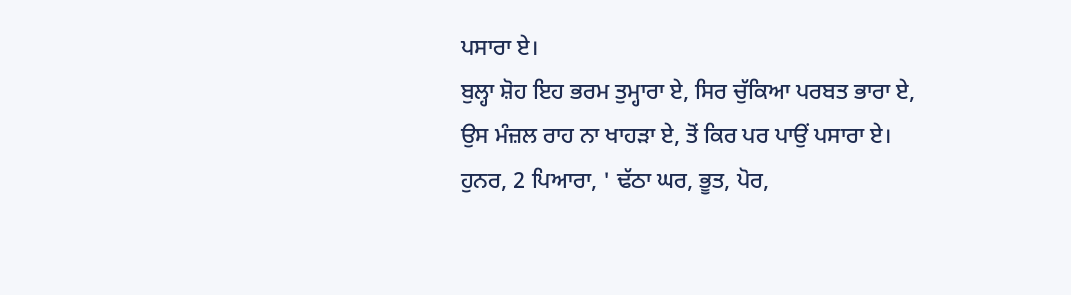ਪਸਾਰਾ ਏ।
ਬੁਲ੍ਹਾ ਸ਼ੋਹ ਇਹ ਭਰਮ ਤੁਮ੍ਹਾਰਾ ਏ, ਸਿਰ ਚੁੱਕਿਆ ਪਰਬਤ ਭਾਰਾ ਏ,
ਉਸ ਮੰਜ਼ਲ ਰਾਹ ਨਾ ਖਾਹੜਾ ਏ, ਤੋਂ ਕਿਰ ਪਰ ਪਾਉਂ ਪਸਾਰਾ ਏ।
ਹੁਨਰ, 2 ਪਿਆਰਾ, ' ਢੱਠਾ ਘਰ, ਭੂਤ, ਪੋਰ,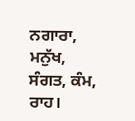ਨਗਾਰਾ, ਮਨੁੱਖ, ਸੰਗਤ, ਕੰਮ, ਰਾਹ।